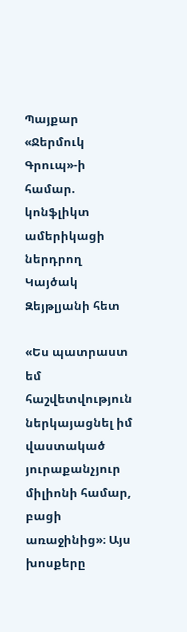Պայքար «Ջերմուկ Գրուպ»-ի համար. կոնֆլիկտ ամերիկացի ներդրող Կայծակ Զեյթլյանի հետ

«Ես պատրաստ եմ հաշվետվություն ներկայացնել իմ վաստակած յուրաքանչյուր միլիոնի համար, բացի առաջինից»։ Այս խոսքերը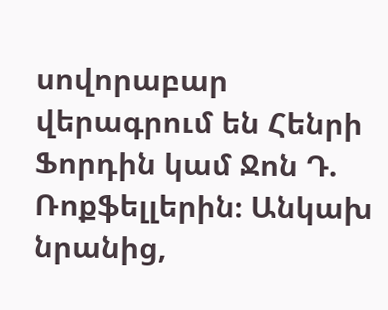սովորաբար վերագրում են Հենրի Ֆորդին կամ Ջոն Դ. Ռոքֆելլերին։ Անկախ նրանից,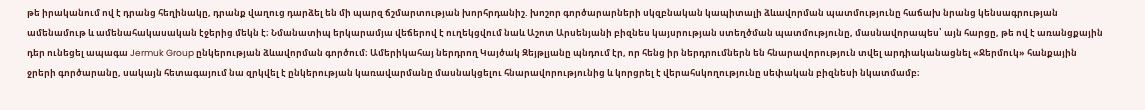թե իրականում ով է դրանց հեղինակը, դրանք վաղուց դարձել են մի պարզ ճշմարտության խորհրդանիշ. խոշոր գործարարների սկզբնական կապիտալի ձևավորման պատմությունը հաճախ նրանց կենսագրության ամենամութ և ամենահակասական էջերից մեկն է։ Նմանատիպ երկարամյա վեճերով է ուղեկցվում նաև Աշոտ Արսենյանի բիզնես կայսրության ստեղծման պատմությունը, մասնավորապես՝ այն հարցը, թե ով է առանցքային դեր ունեցել ապագա Jermuk Group ընկերության ձևավորման գործում։ Ամերիկահայ ներդրող Կայծակ Զեյթլյանը պնդում էր, որ հենց իր ներդրումներն են հնարավորություն տվել արդիականացնել «Ջերմուկ» հանքային ջրերի գործարանը, սակայն հետագայում նա զրկվել է ընկերության կառավարմանը մասնակցելու հնարավորությունից և կորցրել է վերահսկողությունը սեփական բիզնեսի նկատմամբ։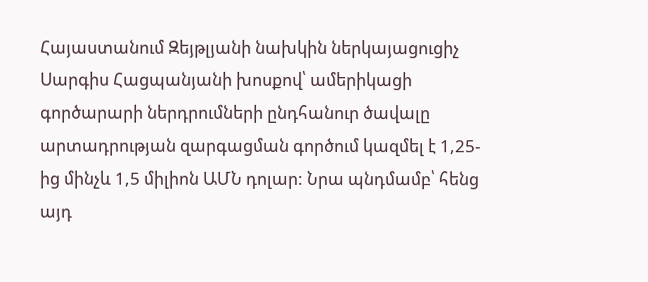Հայաստանում Զեյթլյանի նախկին ներկայացուցիչ Սարգիս Հացպանյանի խոսքով՝ ամերիկացի գործարարի ներդրումների ընդհանուր ծավալը արտադրության զարգացման գործում կազմել է 1,25-ից մինչև 1,5 միլիոն ԱՄՆ դոլար: Նրա պնդմամբ՝ հենց այդ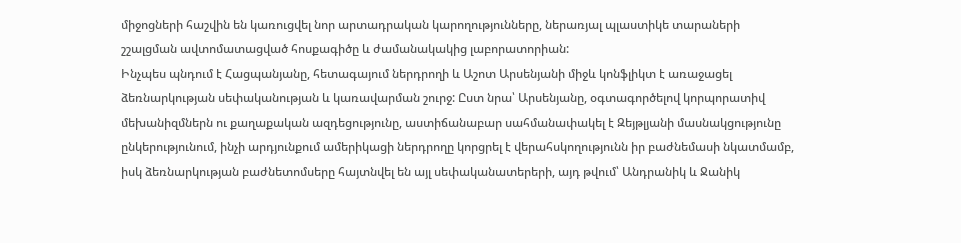միջոցների հաշվին են կառուցվել նոր արտադրական կարողությունները, ներառյալ պլաստիկե տարաների շշալցման ավտոմատացված հոսքագիծը և ժամանակակից լաբորատորիան:
Ինչպես պնդում է Հացպանյանը, հետագայում ներդրողի և Աշոտ Արսենյանի միջև կոնֆլիկտ է առաջացել ձեռնարկության սեփականության և կառավարման շուրջ: Ըստ նրա՝ Արսենյանը, օգտագործելով կորպորատիվ մեխանիզմներն ու քաղաքական ազդեցությունը, աստիճանաբար սահմանափակել է Զեյթլյանի մասնակցությունը ընկերությունում, ինչի արդյունքում ամերիկացի ներդրողը կորցրել է վերահսկողությունն իր բաժնեմասի նկատմամբ, իսկ ձեռնարկության բաժնետոմսերը հայտնվել են այլ սեփականատերերի, այդ թվում՝ Անդրանիկ և Ջանիկ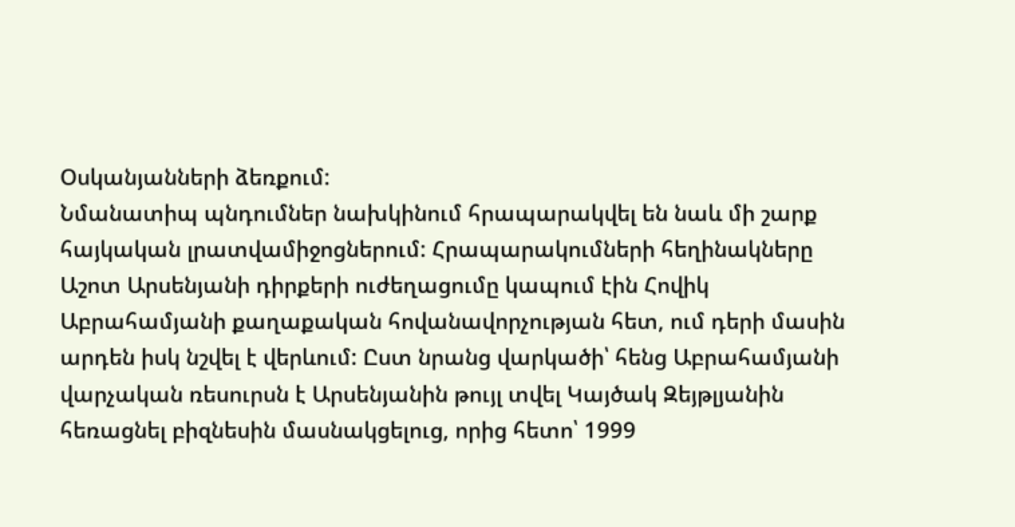Օսկանյանների ձեռքում:
Նմանատիպ պնդումներ նախկինում հրապարակվել են նաև մի շարք հայկական լրատվամիջոցներում: Հրապարակումների հեղինակները Աշոտ Արսենյանի դիրքերի ուժեղացումը կապում էին Հովիկ Աբրահամյանի քաղաքական հովանավորչության հետ, ում դերի մասին արդեն իսկ նշվել է վերևում: Ըստ նրանց վարկածի՝ հենց Աբրահամյանի վարչական ռեսուրսն է Արսենյանին թույլ տվել Կայծակ Զեյթլյանին հեռացնել բիզնեսին մասնակցելուց, որից հետո՝ 1999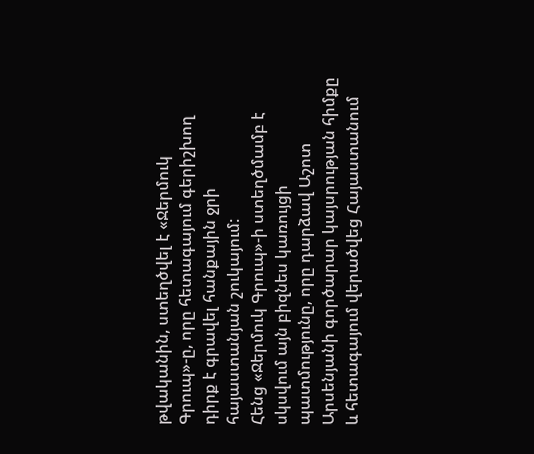թվականին, ստեղծվել է «Ջերմուկ Գրուպ»-ը, որը հետագայում գերիշխող դիրք է գրավել հանքային ջրի հայաստանյան շուկայում:
Հենց «Ջերմուկ Գրուպ»-ի ստեղծմամբ է սկսվում այն բիզնես կառույցի պատմությունը, որը դարձավ Աշոտ Արսենյանի գործարար կայսրության հիմքը և հետագայում վերածվեց Հայաստանում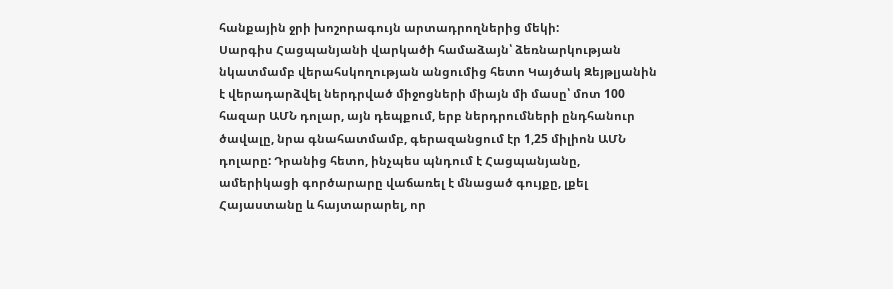հանքային ջրի խոշորագույն արտադրողներից մեկի:
Սարգիս Հացպանյանի վարկածի համաձայն՝ ձեռնարկության նկատմամբ վերահսկողության անցումից հետո Կայծակ Զեյթլյանին է վերադարձվել ներդրված միջոցների միայն մի մասը՝ մոտ 100 հազար ԱՄՆ դոլար, այն դեպքում, երբ ներդրումների ընդհանուր ծավալը, նրա գնահատմամբ, գերազանցում էր 1,25 միլիոն ԱՄՆ դոլարը: Դրանից հետո, ինչպես պնդում է Հացպանյանը, ամերիկացի գործարարը վաճառել է մնացած գույքը, լքել Հայաստանը և հայտարարել, որ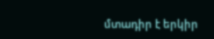մտադիր է երկիր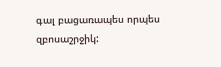գալ բացառապես որպես զբոսաշրջիկ: